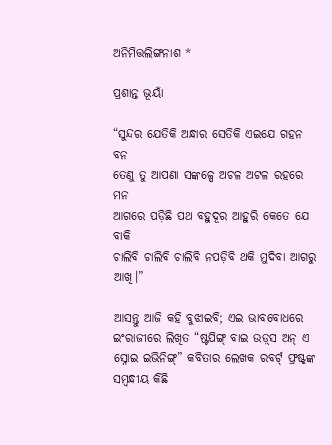ଅନିମିତ୍ତଲିଙ୍ଗନାଶ *

ପ୍ରଶାନ୍ତ ଭୂୟାଁ

“ସୁନ୍ଦର ଯେତିକି ଅନ୍ଧାର ସେତିକି ଏଇଯେ ଗହନ ବନ
ତେଣୁ ତୁ ଆପଣା ସଙ୍କଳ୍ପେ ଅଚଳ ଅଟଳ ରହରେ ମନ
ଆଗରେ ପଡ଼ିଛି ପଥ ବହୁଦୂର ଆହୁରି କେତେ ଯେ ବାକି
ଚାଲିବି ଚାଲିବି ଚାଲିବି ନପଡ଼ିବି ଥକି ମୁଦିବା ଆଗରୁ ଆଖି।”

ଆସନ୍ତୁ ଆଜି କହି ବୁଝାଇବି; ଏଇ ଭାବବୋଧରେ ଇଂରାଜୀରେ ଲିଖିତ “ଷ୍ଟପିଙ୍ଗ୍ ବାଇ ଉଡ଼୍‌ସ ଅନ୍ ଏ ସ୍ନୋଇ ଇଭିନିଙ୍ଗ୍‌” କବିତାର ଲେଖକ ରବର୍ଟ୍ ଫ୍ରଷ୍ଟ୍‌ଙ୍କ ସମ୍ବନ୍ଧୀୟ କିଛି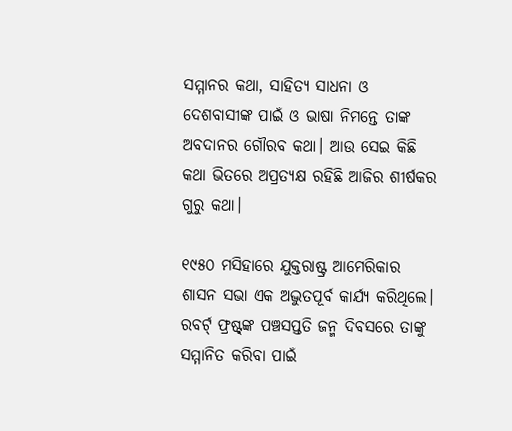ସମ୍ମାନର କଥା, ସାହିତ୍ୟ ସାଧନା ଓ ଦେଶବାସୀଙ୍କ ପାଇଁ ଓ ଭାଷା ନିମନ୍ତେ ତାଙ୍କ ଅବଦାନର ଗୌରବ କଥା। ଆଉ ସେଇ କିଛି କଥା ଭିତରେ ଅପ୍ରତ୍ୟକ୍ଷ ରହିଛି ଆଜିର ଶୀର୍ଷକର ଗୁରୁ କଥା।

୧୯୫୦ ମସିହାରେ ଯୁକ୍ତରାଷ୍ଟ୍ର ଆମେରିକାର ଶାସନ ସଭା ଏକ ଅଦ୍ଭୁତପୂର୍ବ କାର୍ଯ୍ୟ କରିଥିଲେ। ରବର୍ଟ୍ ଫ୍ରଷ୍ଟ୍‌ଙ୍କ ପଞ୍ଚସପ୍ତତି ଜନ୍ମ ଦିବସରେ ତାଙ୍କୁ ସମ୍ମାନିତ କରିବା ପାଇଁ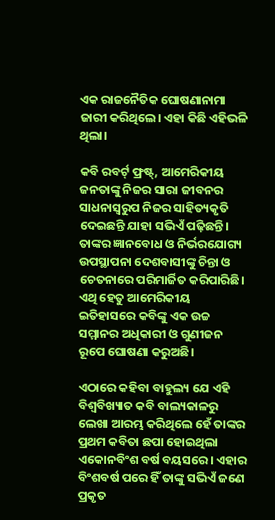ଏକ ରାଜନୈତିକ ଘୋଷଣାନାମା ଜାରୀ କରିଥିଲେ। ଏହା କିଛି ଏହିଭଳି ଥିଲା।

କବି ରବର୍ଟ୍ ଫ୍ରଷ୍ଟ୍‌, ଆମେରିକୀୟ ଜନତାଙ୍କୁ ନିଜର ସାରା ଜୀବନର ସାଧନାସ୍ୱରୁପ ନିଜର ସାହିତ୍ୟକୃତି ଦେଇଛନ୍ତି ଯାହା ସଭିଏଁ ପଢ଼ିଛନ୍ତି। ତାଙ୍କର ଜ୍ଞାନବୋଧ ଓ ନିର୍ଭରଯୋଗ୍ୟ ଉପସ୍ଥାପନା ଦେଶବାସୀଙ୍କୁ ଚିନ୍ତା ଓ ଚେତନାରେ ପରିମାର୍ଜିତ କରିପାରିଛି। ଏଥି ହେତୁ ଆମେରିକୀୟ ଇତିହାସରେ କବିଙ୍କୁ ଏକ ଉଚ୍ଚ ସମ୍ମାନର ଅଧିକାରୀ ଓ ଗୁଣୀଜନ ରୂପେ ଘୋଷଣା କରୁଅଛି।

ଏଠାରେ କହିବା ବାହୁଲ୍ୟ ଯେ ଏହି ବିଶ୍ୱବିଖ୍ୟାତ କବି ବାଲ୍ୟକାଳରୁ ଲେଖା ଆରମ୍ଭ କରିଥିଲେ ହେଁ ତାଙ୍କର ପ୍ରଥମ କବିତା ଛପା ହୋଇଥିଲା ଏକୋନବିଂଶ ବର୍ଷ ବୟସରେ। ଏହାର ବିଂଶବର୍ଷ ପରେ ହିଁ ତାଙ୍କୁ ସଭିଏଁ ଜଣେ ପ୍ରକୃତ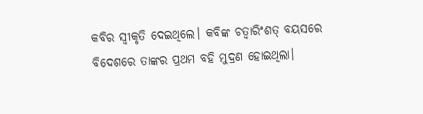କବିର ସ୍ୱୀକୃତି ଦେଇଥିଲେ। କବିଙ୍କ ଚତ୍ୱାରିଂଶତ୍ ବୟସରେ ବିଦେଶରେ ତାଙ୍କର ପ୍ରଥମ ବହି ମୁଦ୍ରଣ ହୋଇଥିଲା।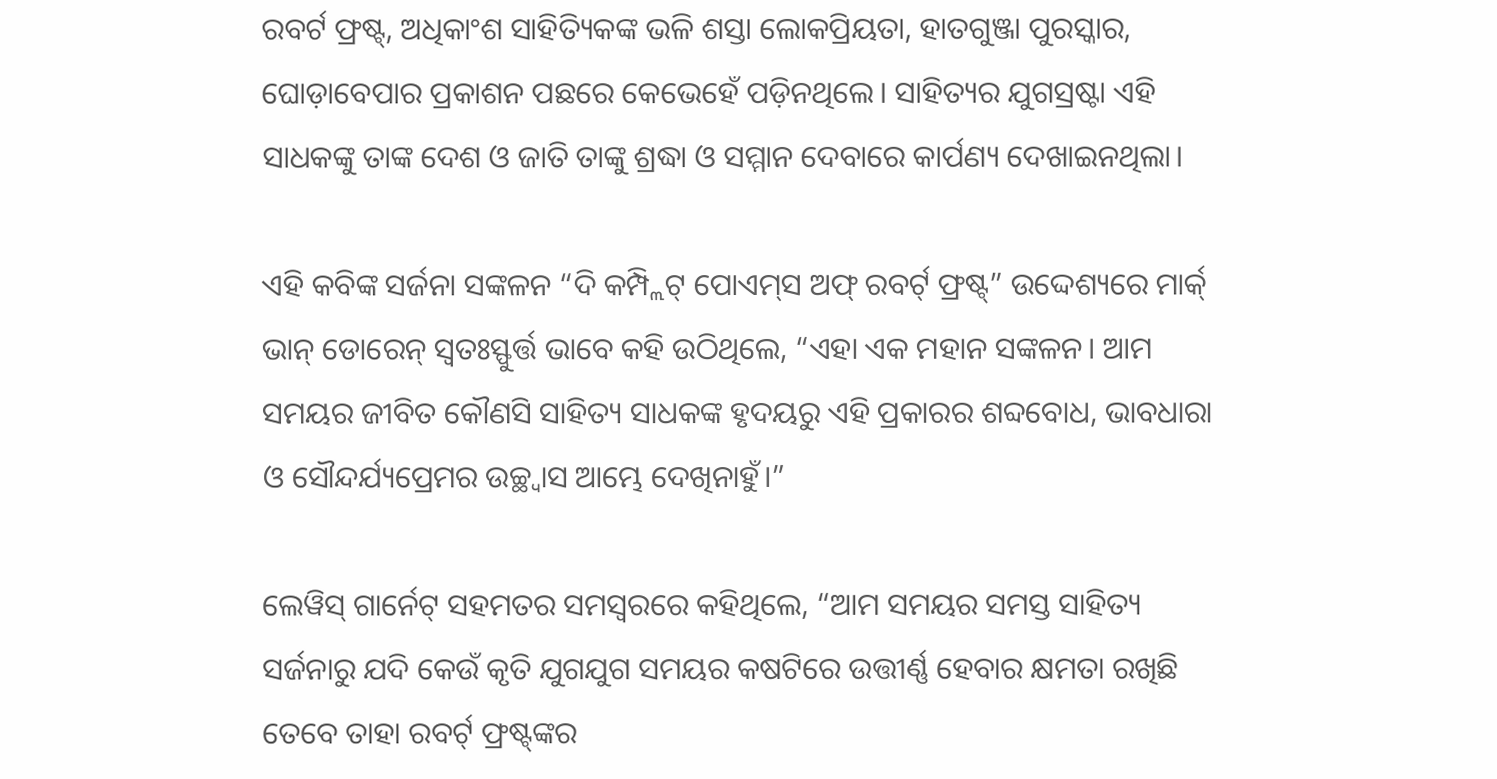ରବର୍ଟ ଫ୍ରଷ୍ଟ୍‌, ଅଧିକାଂଶ ସାହିତ୍ୟିକଙ୍କ ଭଳି ଶସ୍ତା ଲୋକପ୍ରିୟତା, ହାତଗୁଞ୍ଜା ପୁରସ୍କାର, ଘୋଡ଼ାବେପାର ପ୍ରକାଶନ ପଛରେ କେଭେହେଁ ପଡ଼ିନଥିଲେ। ସାହିତ୍ୟର ଯୁଗସ୍ରଷ୍ଟା ଏହି ସାଧକଙ୍କୁ ତାଙ୍କ ଦେଶ ଓ ଜାତି ତାଙ୍କୁ ଶ୍ରଦ୍ଧା ଓ ସମ୍ମାନ ଦେବାରେ କାର୍ପଣ୍ୟ ଦେଖାଇନଥିଲା।

ଏହି କବିଙ୍କ ସର୍ଜନା ସଙ୍କଳନ “ଦି କମ୍ପ୍ଲିଟ୍ ପୋଏମ୍‌ସ ଅଫ୍ ରବର୍ଟ୍ ଫ୍ରଷ୍ଟ୍‌” ଉଦ୍ଦେଶ୍ୟରେ ମାର୍କ୍ ଭାନ୍ ଡୋରେନ୍ ସ୍ୱତଃସ୍ଫୁର୍ତ୍ତ ଭାବେ କହି ଉଠିଥିଲେ, “ଏହା ଏକ ମହାନ ସଙ୍କଳନ। ଆମ ସମୟର ଜୀବିତ କୌଣସି ସାହିତ୍ୟ ସାଧକଙ୍କ ହୃଦୟରୁ ଏହି ପ୍ରକାରର ଶବ୍ଦବୋଧ, ଭାବଧାରା ଓ ସୌନ୍ଦର୍ଯ୍ୟପ୍ରେମର ଉଚ୍ଛ୍ୱାସ ଆମ୍ଭେ ଦେଖିନାହୁଁ।”

ଲେୱିସ୍ ଗାର୍ନେଟ୍ ସହମତର ସମସ୍ୱରରେ କହିଥିଲେ, “ଆମ ସମୟର ସମସ୍ତ ସାହିତ୍ୟ ସର୍ଜନାରୁ ଯଦି କେଉଁ କୃତି ଯୁଗଯୁଗ ସମୟର କଷଟିରେ ଉତ୍ତୀର୍ଣ୍ଣ ହେବାର କ୍ଷମତା ରଖିଛି ତେବେ ତାହା ରବର୍ଟ୍ ଫ୍ରଷ୍ଟ୍‌ଙ୍କର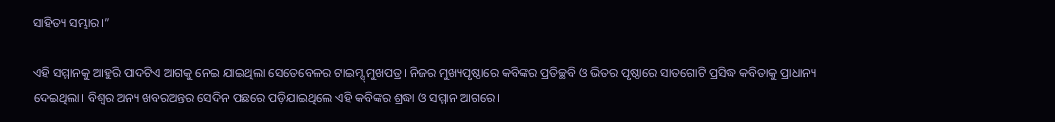ସାହିତ୍ୟ ସମ୍ଭାର।”

ଏହି ସମ୍ମାନକୁ ଆହୁରି ପାଦଟିଏ ଆଗକୁ ନେଇ ଯାଇଥିଲା ସେତେବେଳର ଟାଇମ୍ସ୍ ମୁଖପତ୍ର। ନିଜର ମୁଖ୍ୟପୃଷ୍ଠାରେ କବିଙ୍କର ପ୍ରତିଚ୍ଛବି ଓ ଭିତର ପୃଷ୍ଠାରେ ସାତଗୋଟି ପ୍ରସିଦ୍ଧ କବିତାକୁ ପ୍ରାଧାନ୍ୟ ଦେଇଥିଲା। ବିଶ୍ୱର ଅନ୍ୟ ଖବରଅନ୍ତର ସେଦିନ ପଛରେ ପଡ଼ିଯାଇଥିଲେ ଏହି କବିଙ୍କର ଶ୍ରଦ୍ଧା ଓ ସମ୍ମାନ ଆଗରେ।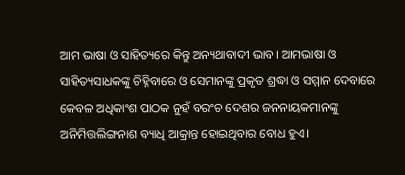ଆମ ଭାଷା ଓ ସାହିତ୍ୟରେ କିନ୍ତୁ ଅନ୍ୟଥାବାଦୀ ଭାବ। ଆମଭାଷା ଓ ସାହିତ୍ୟସାଧକଙ୍କୁ ଚିହ୍ନିବାରେ ଓ ସେମାନଙ୍କୁ ପ୍ରକୃତ ଶ୍ରଦ୍ଧା ଓ ସମ୍ମାନ ଦେବାରେ କେବଳ ଅଧିକାଂଶ ପାଠକ ନୁହଁ ବରଂଚ ଦେଶର ଜନନାୟକମାନଙ୍କୁ ଅନିମିତ୍ତଲିଙ୍ଗନାଶ ବ୍ୟାଧି ଆକ୍ରାନ୍ତ ହୋଇଥିବାର ବୋଧ ହୁଏ।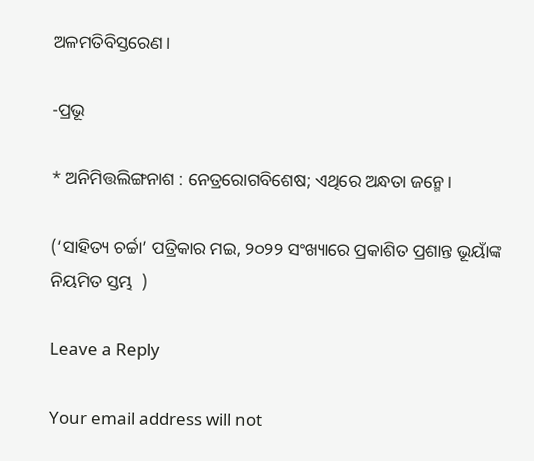ଅଳମତିବିସ୍ତରେଣ।

-ପ୍ରଭୂ

* ଅନିମିତ୍ତଲିଙ୍ଗନାଶ : ନେତ୍ରରୋଗବିଶେଷ; ଏଥିରେ ଅନ୍ଧତା ଜନ୍ମେ।

(‘ସାହିତ୍ୟ ଚର୍ଚ୍ଚା’ ପତ୍ରିକାର ମଇ, ୨୦୨୨ ସଂଖ୍ୟାରେ ପ୍ରକାଶିତ ପ୍ରଶାନ୍ତ ଭୂୟାଁଙ୍କ ନିୟମିତ ସ୍ତମ୍ଭ  )

Leave a Reply

Your email address will not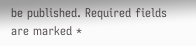be published. Required fields are marked *